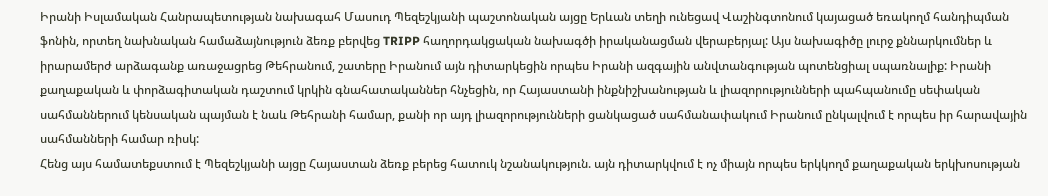Իրանի Իսլամական Հանրապետության նախագահ Մասուդ Պեզեշկյանի պաշտոնական այցը Երևան տեղի ունեցավ Վաշինգտոնում կայացած եռակողմ հանդիպման ֆոնին, որտեղ նախնական համաձայնություն ձեռք բերվեց TRIPP հաղորդակցական նախագծի իրականացման վերաբերյալ: Այս նախագիծը լուրջ քննարկումներ և իրարամերժ արձագանք առաջացրեց Թեհրանում, շատերը Իրանում այն դիտարկեցին որպես Իրանի ազգային անվտանգության պոտենցիալ սպառնալիք: Իրանի քաղաքական և փորձագիտական դաշտում կրկին գնահատականներ հնչեցին, որ Հայաստանի ինքնիշխանության և լիազորությունների պահպանումը սեփական սահմաններում կենսական պայման է նաև Թեհրանի համար, քանի որ այդ լիազորությունների ցանկացած սահմանափակում Իրանում ընկալվում է որպես իր հարավային սահմանների համար ռիսկ:
Հենց այս համատեքստում է Պեզեշկյանի այցը Հայաստան ձեռք բերեց հատուկ նշանակություն. այն դիտարկվում է ոչ միայն որպես երկկողմ քաղաքական երկխոսության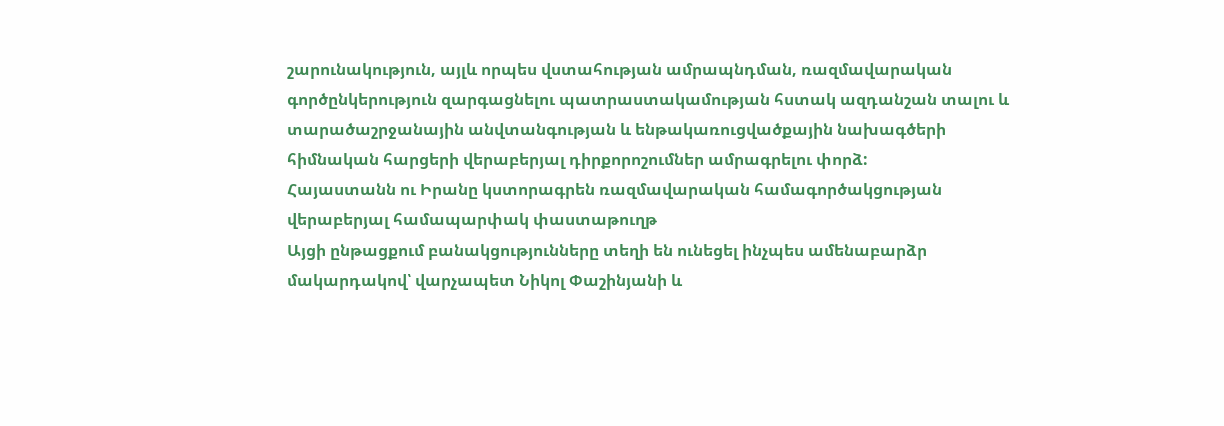շարունակություն, այլև որպես վստահության ամրապնդման, ռազմավարական գործընկերություն զարգացնելու պատրաստակամության հստակ ազդանշան տալու և տարածաշրջանային անվտանգության և ենթակառուցվածքային նախագծերի հիմնական հարցերի վերաբերյալ դիրքորոշումներ ամրագրելու փորձ:
Հայաստանն ու Իրանը կստորագրեն ռազմավարական համագործակցության վերաբերյալ համապարփակ փաստաթուղթ
Այցի ընթացքում բանակցությունները տեղի են ունեցել ինչպես ամենաբարձր մակարդակով՝ վարչապետ Նիկոլ Փաշինյանի և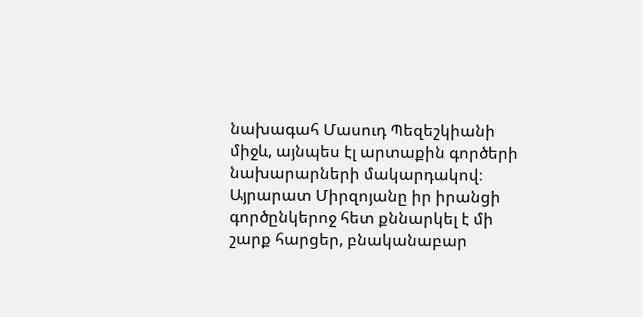նախագահ Մասուդ Պեզեշկիանի միջև, այնպես էլ արտաքին գործերի նախարարների մակարդակով։ Այրարատ Միրզոյանը իր իրանցի գործընկերոջ հետ քննարկել է մի շարք հարցեր, բնականաբար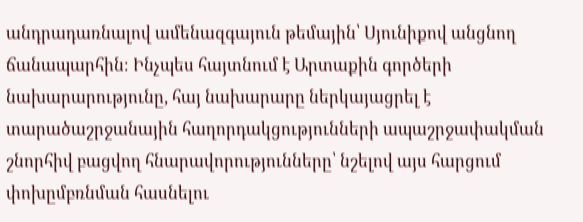անդրադառնալով ամենազգայուն թեմային՝ Սյունիքով անցնող ճանապարհին։ Ինչպես հայտնում է Արտաքին գործերի նախարարությունը, հայ նախարարը ներկայացրել է տարածաշրջանային հաղորդակցությունների ապաշրջափակման շնորհիվ բացվող հնարավորությունները՝ նշելով այս հարցում փոխըմբռնման հասնելու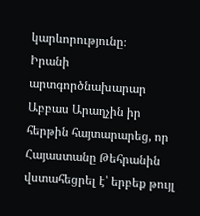կարևորությունը։
Իրանի արտգործնախարար Աբբաս Արաղչին իր հերթին հայտարարեց, որ Հայաստանը Թեհրանին վստահեցրել է՝ երբեք թույլ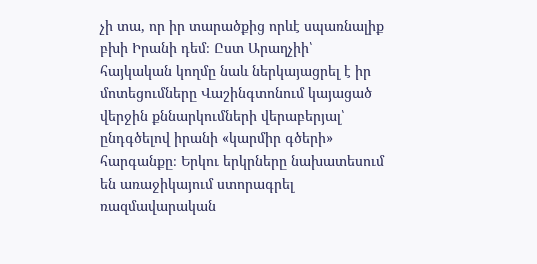չի տա, որ իր տարածքից որևէ սպառնալիք բխի Իրանի դեմ։ Ըստ Արաղչիի՝ հայկական կողմը նաև ներկայացրել է իր մոտեցումները Վաշինգտոնում կայացած վերջին քննարկումների վերաբերյալ՝ ընդգծելով իրանի «կարմիր գծերի» հարգանքը։ Երկու երկրները նախատեսում են առաջիկայում ստորագրել ռազմավարական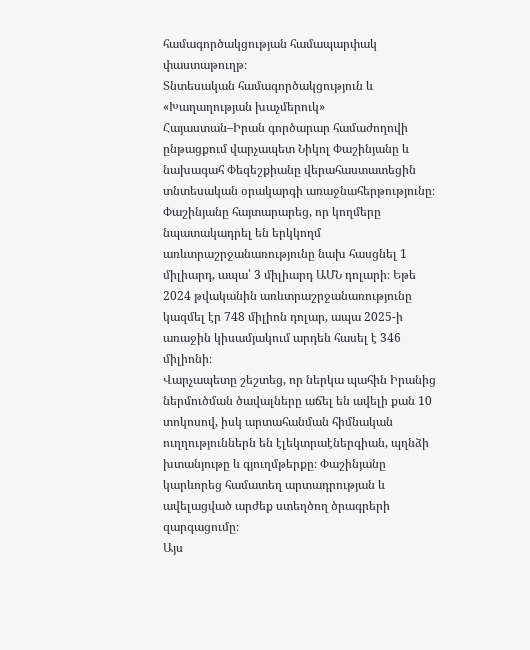համագործակցության համապարփակ փաստաթուղթ։
Տնտեսական համագործակցություն և «Խաղաղության խաչմերուկ»
Հայաստան–Իրան գործարար համաժողովի ընթացքում վարչապետ Նիկոլ Փաշինյանը և նախագահ Փեզեշքիանը վերահաստատեցին տնտեսական օրակարգի առաջնահերթությունը։ Փաշինյանը հայտարարեց, որ կողմերը նպատակադրել են երկկողմ առևտրաշրջանառությունը նախ հասցնել 1 միլիարդ, ապա՝ 3 միլիարդ ԱՄՆ դոլարի։ Եթե 2024 թվականին առևտրաշրջանառությունը կազմել էր 748 միլիոն դոլար, ապա 2025-ի առաջին կիսամյակում արդեն հասել է 346 միլիոնի։
Վարչապետը շեշտեց, որ ներկա պահին Իրանից ներմուծման ծավալները աճել են ավելի քան 10 տոկոսով, իսկ արտահանման հիմնական ուղղություններն են էլեկտրաէներգիան, պղնձի խտանյութը և գյուղմթերքը։ Փաշինյանը կարևորեց համատեղ արտադրության և ավելացված արժեք ստեղծող ծրագրերի զարգացումը։
Այս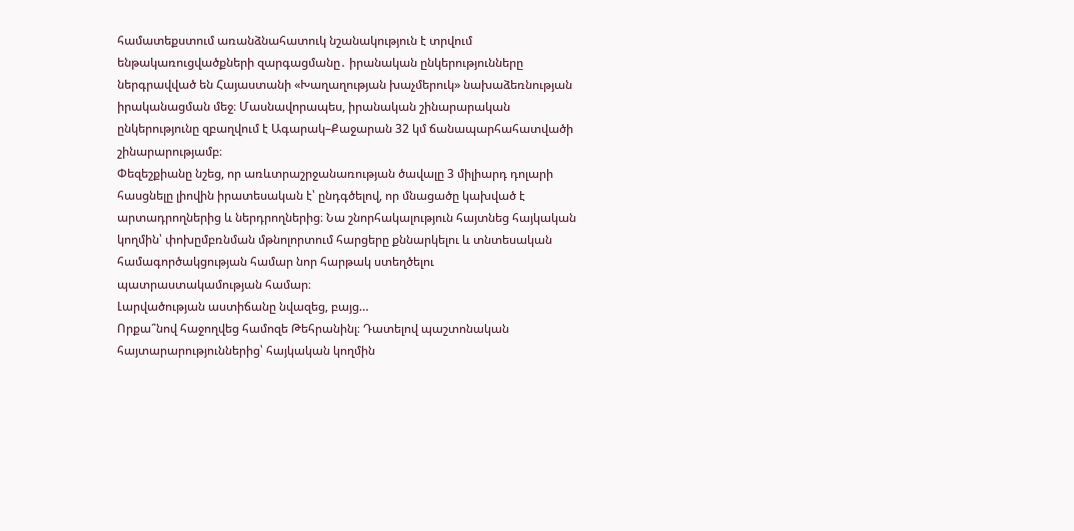համատեքստում առանձնահատուկ նշանակություն է տրվում ենթակառուցվածքների զարգացմանը․ իրանական ընկերությունները ներգրավված են Հայաստանի «Խաղաղության խաչմերուկ» նախաձեռնության իրականացման մեջ։ Մասնավորապես, իրանական շինարարական ընկերությունը զբաղվում է Ագարակ–Քաջարան 32 կմ ճանապարհահատվածի շինարարությամբ։
Փեզեշքիանը նշեց, որ առևտրաշրջանառության ծավալը 3 միլիարդ դոլարի հասցնելը լիովին իրատեսական է՝ ընդգծելով, որ մնացածը կախված է արտադրողներից և ներդրողներից։ Նա շնորհակալություն հայտնեց հայկական կողմին՝ փոխըմբռնման մթնոլորտում հարցերը քննարկելու և տնտեսական համագործակցության համար նոր հարթակ ստեղծելու պատրաստակամության համար։
Լարվածության աստիճանը նվազեց, բայց…
Որքա՞նով հաջողվեց համոզե Թեհրանինլ։ Դատելով պաշտոնական հայտարարություններից՝ հայկական կողմին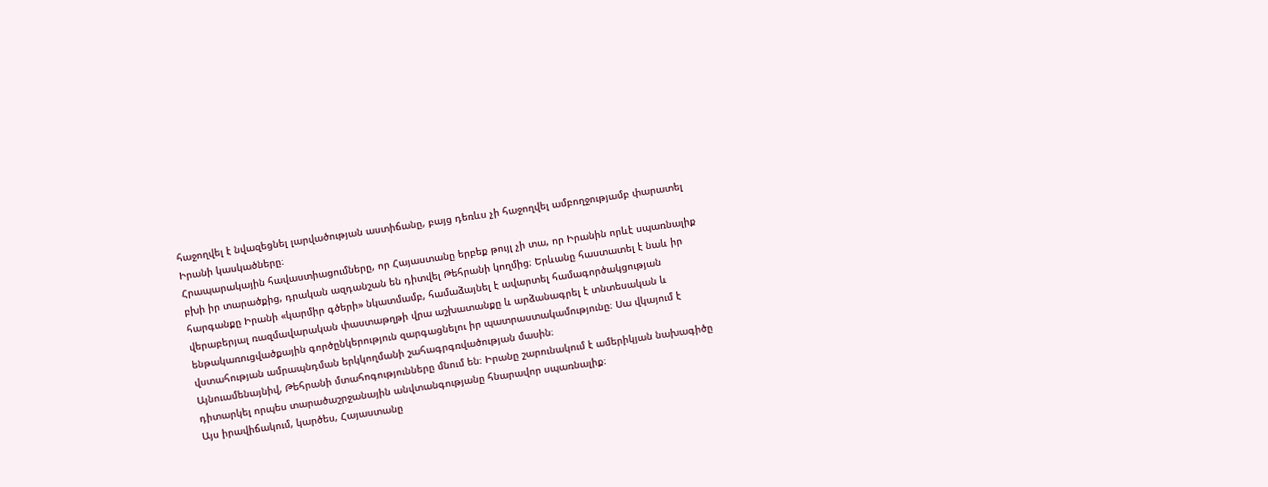հաջողվել է նվազեցնել լարվածության աստիճանը, բայց դեռևս չի հաջողվել ամբողջությամբ փարատել Իրանի կասկածները։
Հրապարակային հավաստիացումները, որ Հայաստանը երբեք թույլ չի տա, որ Իրանին որևէ սպառնալիք բխի իր տարածքից, դրական ազդանշան են դիտվել Թեհրանի կողմից։ Երևանը հաստատել է նաև իր հարգանքը Իրանի «կարմիր գծերի» նկատմամբ, համաձայնել է ավարտել համագործակցության վերաբերյալ ռազմավարական փաստաթղթի վրա աշխատանքը և արձանագրել է տնտեսական և ենթակառուցվածքային գործընկերություն զարգացնելու իր պատրաստակամությունը։ Սա վկայում է վստահության ամրապնդման երկկողմանի շահագրգռվածության մասին։
Այնուամենայնիվ, Թեհրանի մտահոգությունները մնում են։ Իրանը շարունակում է ամերիկյան նախագիծը դիտարկել որպես տարածաշրջանային անվտանգությանը հնարավոր սպառնալիք։
Այս իրավիճակում, կարծես, Հայաստանը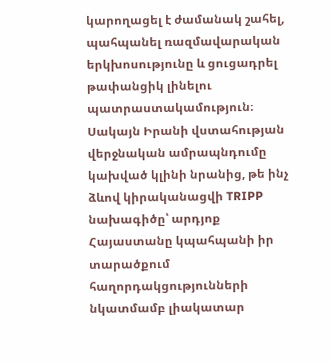կարողացել է ժամանակ շահել, պահպանել ռազմավարական երկխոսությունը և ցուցադրել թափանցիկ լինելու պատրաստակամություն։ Սակայն Իրանի վստահության վերջնական ամրապնդումը կախված կլինի նրանից, թե ինչ ձևով կիրականացվի TRIPP նախագիծը՝ արդյոք Հայաստանը կպահպանի իր տարածքում հաղորդակցությունների նկատմամբ լիակատար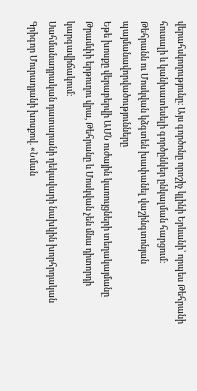վերահսկողությունը։ Այս գործոնը որոշիչ կլինի Երևանի՝ որպես Թեհրանի հուսալի և կանխատեսելի գործընկեր ընկալման հարցում։
Թեհրանն ու Մոսկվան կձգտեն խափանել վաշինգտոնյան պայմանավորվածությունները
Եթե խոսքը վերաբերվի ԱՄՆ ուժային կառույցների տեղակայմանը Թրամփի երթուղու վրա, Թեհրանը և Մոսկվան չեն մնա դիտորդի կարգավիճակում։
Սահմանադրական դատարանի ղեկավարի նախկին խորհրդական Գրիգոր Մուրադյանի խոսքով. «Նման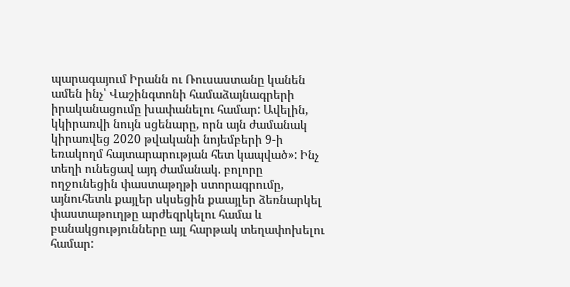պարագայում Իրանն ու Ռուսաստանը կանեն ամեն ինչ՝ Վաշինգտոնի համաձայնագրերի իրականացումը խափանելու համար: Ավելին, կկիրառվի նույն սցենարը, որն այն ժամանակ կիրառվեց 2020 թվականի նոյեմբերի 9-ի եռակողմ հայտարարության հետ կապված»: Ինչ տեղի ունեցավ այդ ժամանակ. բոլորը ողջունեցին փաստաթղթի ստորագրումը, այնուհետև քայլեր սկսեցին քաայլեր ձեռնարկել փաստաթուղթը արժեզրկելու համա և բանակցությունները այլ հարթակ տեղափոխելու համար: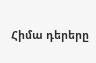Հիմա դերերը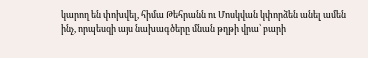կարող են փոխվել, հիմա Թեհրանն ու Մոսկվան կփորձեն անել ամեն ինչ, որպեսզի այս նախագծերը մնան թղթի վրա՝ բարի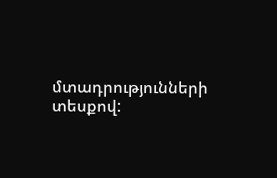մտադրությունների տեսքով: